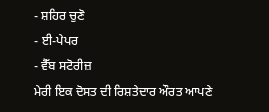- ਸ਼ਹਿਰ ਚੁਣੋ
- ਈ-ਪੇਪਰ
- ਵੈੱਬ ਸਟੋਰੀਜ਼
ਮੇਰੀ ਇਕ ਦੋਸਤ ਦੀ ਰਿਸ਼ਤੇਦਾਰ ਔਰਤ ਆਪਣੇ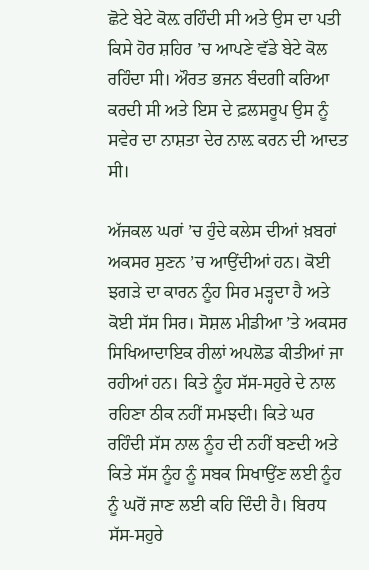ਛੋਟੇ ਬੇਟੇ ਕੋਲ਼ ਰਹਿੰਦੀ ਸੀ ਅਤੇ ਉਸ ਦਾ ਪਤੀ ਕਿਸੇ ਹੋਰ ਸ਼ਹਿਰ ’ਚ ਆਪਣੇ ਵੱਡੇ ਬੇਟੇ ਕੋਲ ਰਹਿੰਦਾ ਸੀ। ਔਰਤ ਭਜਨ ਬੰਦਗੀ ਕਰਿਆ ਕਰਦੀ ਸੀ ਅਤੇ ਇਸ ਦੇ ਫ਼ਲਸਰੂਪ ਉਸ ਨੂੰ ਸਵੇਰ ਦਾ ਨਾਸ਼ਤਾ ਦੇਰ ਨਾਲ਼ ਕਰਨ ਦੀ ਆਦਤ ਸੀ।

ਅੱਜਕਲ ਘਰਾਂ ’ਚ ਹੁੰਦੇ ਕਲੇਸ ਦੀਆਂ ਖ਼ਬਰਾਂ ਅਕਸਰ ਸੁਣਨ ’ਚ ਆਉਂਦੀਆਂ ਹਨ। ਕੋਈ ਝਗੜੇ ਦਾ ਕਾਰਨ ਨੂੰਹ ਸਿਰ ਮੜ੍ਹਦਾ ਹੈ ਅਤੇ ਕੋਈ ਸੱਸ ਸਿਰ। ਸੋਸ਼ਲ ਮੀਡੀਆ ’ਤੇ ਅਕਸਰ ਸਿਖਿਆਦਾਇਕ ਰੀਲਾਂ ਅਪਲੋਡ ਕੀਤੀਆਂ ਜਾ ਰਹੀਆਂ ਹਨ। ਕਿਤੇ ਨੂੰਹ ਸੱਸ-ਸਹੁਰੇ ਦੇ ਨਾਲ ਰਹਿਣਾ ਠੀਕ ਨਹੀਂ ਸਮਝਦੀ। ਕਿਤੇ ਘਰ ਰਹਿੰਦੀ ਸੱਸ ਨਾਲ ਨੂੰਹ ਦੀ ਨਹੀਂ ਬਣਦੀ ਅਤੇ ਕਿਤੇ ਸੱਸ ਨੂੰਹ ਨੂੰ ਸਬਕ ਸਿਖਾਉਂਣ ਲਈ ਨੂੰਹ ਨੂੰ ਘਰੋਂ ਜਾਣ ਲਈ ਕਹਿ ਦਿੰਦੀ ਹੈ। ਬਿਰਧ ਸੱਸ-ਸਹੁਰੇ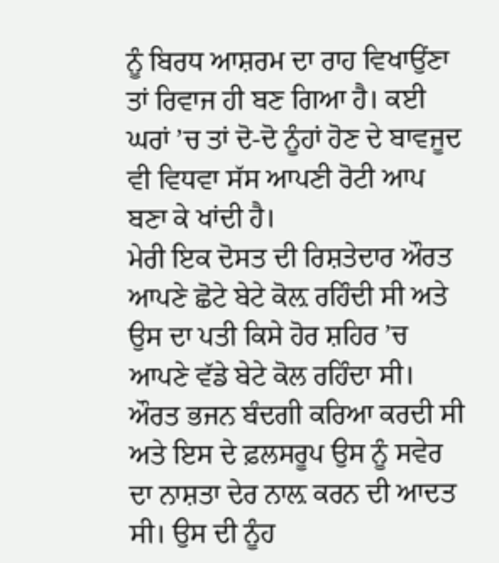ਨੂੰ ਬਿਰਧ ਆਸ਼ਰਮ ਦਾ ਰਾਹ ਵਿਖਾਉਂਣਾ ਤਾਂ ਰਿਵਾਜ ਹੀ ਬਣ ਗਿਆ ਹੈ। ਕਈ ਘਰਾਂ ’ਚ ਤਾਂ ਦੋ-ਦੋ ਨੂੰਹਾਂ ਹੋਣ ਦੇ ਬਾਵਜੂਦ ਵੀ ਵਿਧਵਾ ਸੱਸ ਆਪਣੀ ਰੋਟੀ ਆਪ ਬਣਾ ਕੇ ਖਾਂਦੀ ਹੈ।
ਮੇਰੀ ਇਕ ਦੋਸਤ ਦੀ ਰਿਸ਼ਤੇਦਾਰ ਔਰਤ ਆਪਣੇ ਛੋਟੇ ਬੇਟੇ ਕੋਲ਼ ਰਹਿੰਦੀ ਸੀ ਅਤੇ ਉਸ ਦਾ ਪਤੀ ਕਿਸੇ ਹੋਰ ਸ਼ਹਿਰ ’ਚ ਆਪਣੇ ਵੱਡੇ ਬੇਟੇ ਕੋਲ ਰਹਿੰਦਾ ਸੀ। ਔਰਤ ਭਜਨ ਬੰਦਗੀ ਕਰਿਆ ਕਰਦੀ ਸੀ ਅਤੇ ਇਸ ਦੇ ਫ਼ਲਸਰੂਪ ਉਸ ਨੂੰ ਸਵੇਰ ਦਾ ਨਾਸ਼ਤਾ ਦੇਰ ਨਾਲ਼ ਕਰਨ ਦੀ ਆਦਤ ਸੀ। ਉਸ ਦੀ ਨੂੰਹ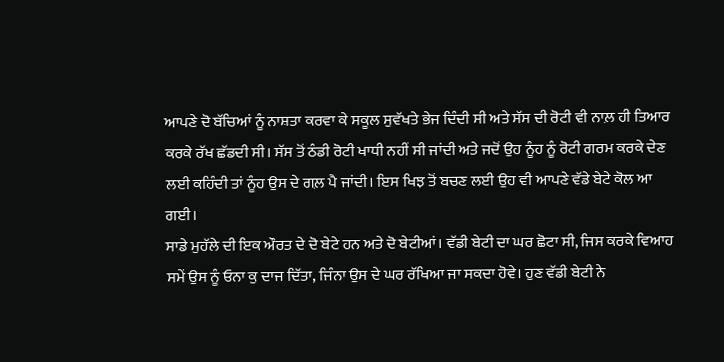ਆਪਣੇ ਦੋ ਬੱਚਿਆਂ ਨੂੰ ਨਾਸ਼ਤਾ ਕਰਵਾ ਕੇ ਸਕੂਲ ਸੁਵੱਖਤੇ ਭੇਜ ਦਿੰਦੀ ਸੀ ਅਤੇ ਸੱਸ ਦੀ ਰੋਟੀ ਵੀ ਨਾਲ਼ ਹੀ ਤਿਆਰ ਕਰਕੇ ਰੱਖ ਛੱਡਦੀ ਸੀ। ਸੱਸ ਤੋਂ ਠੰਡੀ ਰੋਟੀ ਖਾਧੀ ਨਹੀਂ ਸੀ ਜਾਂਦੀ ਅਤੇ ਜਦੋਂ ਉਹ ਨੂੰਹ ਨੂੰ ਰੋਟੀ ਗਰਮ ਕਰਕੇ ਦੇਣ ਲਈ ਕਹਿੰਦੀ ਤਾਂ ਨੂੰਹ ਉਸ ਦੇ ਗਲ਼ ਪੈ ਜਾਂਦੀ। ਇਸ ਖਿਝ ਤੋਂ ਬਚਣ ਲਈ ਉਹ ਵੀ ਆਪਣੇ ਵੱਡੇ ਬੇਟੇ ਕੋਲ ਆ ਗਈ।
ਸਾਡੇ ਮੁਹੱਲੇ ਦੀ ਇਕ ਔਰਤ ਦੇ ਦੋ ਬੇਟੇ ਹਨ ਅਤੇ ਦੋ ਬੇਟੀਆਂ। ਵੱਡੀ ਬੇਟੀ ਦਾ ਘਰ ਛੋਟਾ ਸੀ, ਜਿਸ ਕਰਕੇ ਵਿਆਹ ਸਮੇਂ ਉਸ ਨੂੰ ਓਨਾ ਕੁ ਦਾਜ ਦਿੱਤਾ, ਜਿੰਨਾ ਉਸ ਦੇ ਘਰ ਰੱਖਿਆ ਜਾ ਸਕਦਾ ਹੋਵੇ। ਹੁਣ ਵੱਡੀ ਬੇਟੀ ਨੇ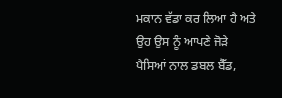ਮਕਾਨ ਵੱਡਾ ਕਰ ਲਿਆ ਹੈ ਅਤੇ ਉਹ ਉਸ ਨੂੰ ਆਪਣੇ ਜੋੜੇ ਪੈਸਿਆਂ ਨਾਲ ਡਬਲ ਬੈੱਡ,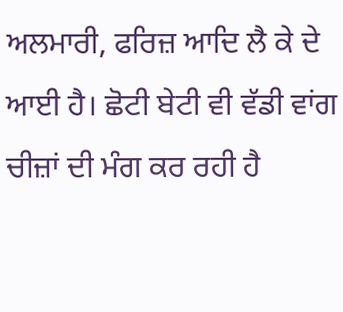ਅਲਮਾਰੀ, ਫਰਿਜ਼ ਆਦਿ ਲੈ ਕੇ ਦੇ ਆਈ ਹੈ। ਛੋਟੀ ਬੇਟੀ ਵੀ ਵੱਡੀ ਵਾਂਗ ਚੀਜ਼ਾਂ ਦੀ ਮੰਗ ਕਰ ਰਹੀ ਹੈ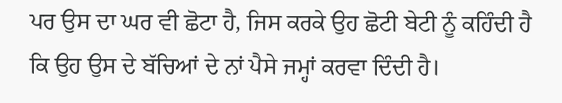ਪਰ ਉਸ ਦਾ ਘਰ ਵੀ ਛੋਟਾ ਹੈ, ਜਿਸ ਕਰਕੇ ਉਹ ਛੋਟੀ ਬੇਟੀ ਨੂੰ ਕਹਿੰਦੀ ਹੈ ਕਿ ਉਹ ਉਸ ਦੇ ਬੱਚਿਆਂ ਦੇ ਨਾਂ ਪੈਸੇ ਜਮ੍ਹਾਂ ਕਰਵਾ ਦਿੰਦੀ ਹੈ।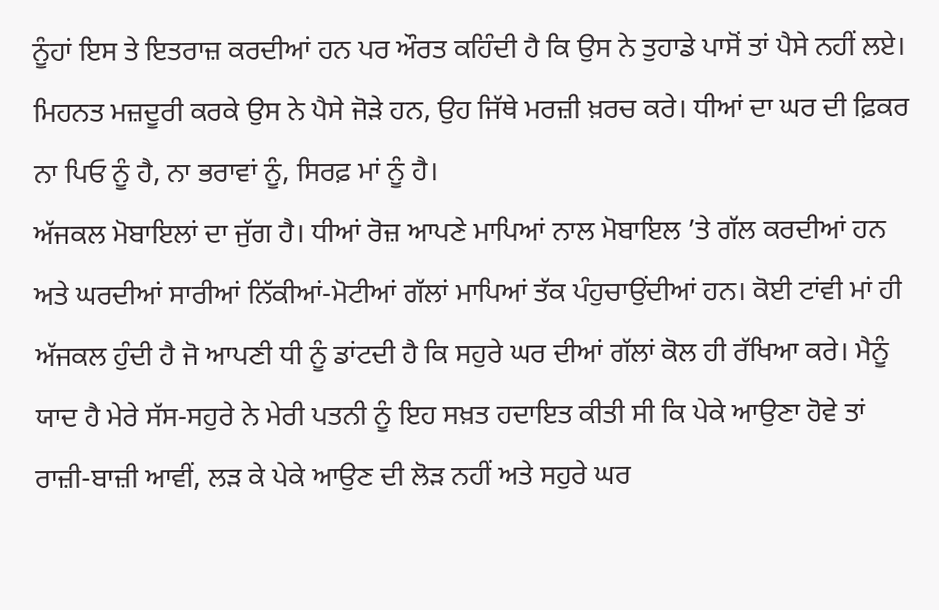ਨੂੰਹਾਂ ਇਸ ਤੇ ਇਤਰਾਜ਼ ਕਰਦੀਆਂ ਹਨ ਪਰ ਔਰਤ ਕਹਿੰਦੀ ਹੈ ਕਿ ਉਸ ਨੇ ਤੁਹਾਡੇ ਪਾਸੋਂ ਤਾਂ ਪੈਸੇ ਨਹੀਂ ਲਏ। ਮਿਹਨਤ ਮਜ਼ਦੂਰੀ ਕਰਕੇ ਉਸ ਨੇ ਪੈਸੇ ਜੋੜੇ ਹਨ, ਉਹ ਜਿੱਥੇ ਮਰਜ਼ੀ ਖ਼ਰਚ ਕਰੇ। ਧੀਆਂ ਦਾ ਘਰ ਦੀ ਫ਼ਿਕਰ ਨਾ ਪਿਓ ਨੂੰ ਹੈ, ਨਾ ਭਰਾਵਾਂ ਨੂੰ, ਸਿਰਫ਼ ਮਾਂ ਨੂੰ ਹੈ।
ਅੱਜਕਲ ਮੋਬਾਇਲਾਂ ਦਾ ਜੁੱਗ ਹੈ। ਧੀਆਂ ਰੋਜ਼ ਆਪਣੇ ਮਾਪਿਆਂ ਨਾਲ ਮੋਬਾਇਲ ’ਤੇ ਗੱਲ ਕਰਦੀਆਂ ਹਨ ਅਤੇ ਘਰਦੀਆਂ ਸਾਰੀਆਂ ਨਿੱਕੀਆਂ-ਮੋਟੀਆਂ ਗੱਲਾਂ ਮਾਪਿਆਂ ਤੱਕ ਪੰਹੁਚਾਉਂਦੀਆਂ ਹਨ। ਕੋਈ ਟਾਂਵੀ ਮਾਂ ਹੀ ਅੱਜਕਲ ਹੁੰਦੀ ਹੈ ਜੋ ਆਪਣੀ ਧੀ ਨੂੰ ਡਾਂਟਦੀ ਹੈ ਕਿ ਸਹੁਰੇ ਘਰ ਦੀਆਂ ਗੱਲਾਂ ਕੋਲ ਹੀ ਰੱਖਿਆ ਕਰੇ। ਮੈਨੂੰ ਯਾਦ ਹੈ ਮੇਰੇ ਸੱਸ-ਸਹੁਰੇ ਨੇ ਮੇਰੀ ਪਤਨੀ ਨੂੰ ਇਹ ਸਖ਼ਤ ਹਦਾਇਤ ਕੀਤੀ ਸੀ ਕਿ ਪੇਕੇ ਆਉਣਾ ਹੋਵੇ ਤਾਂ ਰਾਜ਼ੀ-ਬਾਜ਼ੀ ਆਵੀਂ, ਲੜ ਕੇ ਪੇਕੇ ਆਉਣ ਦੀ ਲੋੜ ਨਹੀਂ ਅਤੇ ਸਹੁਰੇ ਘਰ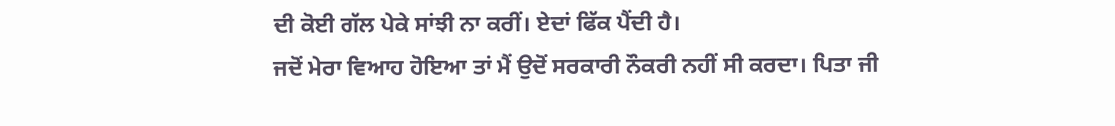ਦੀ ਕੋਈ ਗੱਲ ਪੇਕੇ ਸਾਂਝੀ ਨਾ ਕਰੀਂ। ਏਦਾਂ ਫਿੱਕ ਪੈਂਦੀ ਹੈ।
ਜਦੋਂ ਮੇਰਾ ਵਿਆਹ ਹੋਇਆ ਤਾਂ ਮੈਂ ਉਦੋਂ ਸਰਕਾਰੀ ਨੌਕਰੀ ਨਹੀਂ ਸੀ ਕਰਦਾ। ਪਿਤਾ ਜੀ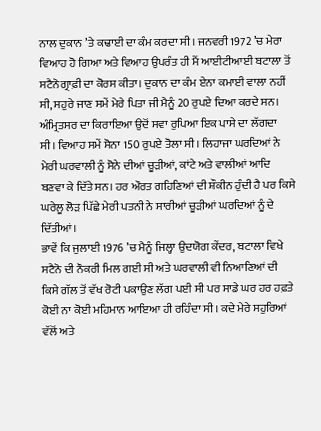ਨਾਲ ਦੁਕਾਨ ’ਤੇ ਕਢਾਈ ਦਾ ਕੰਮ ਕਰਦਾ ਸੀ। ਜਨਵਰੀ 1972 ’ਚ ਮੇਰਾ ਵਿਆਹ ਹੋ ਗਿਆ ਅਤੇ ਵਿਆਹ ਉਪਰੰਤ ਹੀ ਮੈਂ ਆਈਟੀਆਈ ਬਟਾਲਾ ਤੋਂ ਸਟੈਨੋਗ੍ਰਾਫ਼ੀ ਦਾ ਕੋਰਸ ਕੀਤਾ। ਦੁਕਾਨ ਦਾ ਕੰਮ ਏਨਾ ਕਮਾਈ ਵਾਲਾ ਨਹੀਂ ਸੀ, ਸਹੁਰੇ ਜਾਣ ਸਮੇਂ ਮੇਰੇ ਪਿਤਾ ਜੀ ਮੈਨੂੰ 20 ਰੁਪਏ ਦਿਆ ਕਰਦੇ ਸਨ। ਅੰਮ੍ਰਿਤਸਰ ਦਾ ਕਿਰਾਇਆ ਉਦੋਂ ਸਵਾ ਰੁਪਿਆ ਇਕ ਪਾਸੇ ਦਾ ਲੱਗਦਾ ਸੀ। ਵਿਆਹ ਸਮੇਂ ਸੋਨਾ 150 ਰੁਪਏ ਤੋਲਾ ਸੀ। ਲਿਹਾਜਾ ਘਰਦਿਆਂ ਨੇ ਮੇਰੀ ਘਰਵਾਲੀ ਨੂੰ ਸੋਨੇ ਦੀਆਂ ਚੂੜੀਆਂ, ਕਾਂਟੇ ਅਤੇ ਵਾਲੀਆਂ ਆਦਿ ਬਣਵਾ ਕੇ ਦਿੱਤੇ ਸਨ। ਹਰ ਔਰਤ ਗਹਿਣਿਆਂ ਦੀ ਸ਼ੌਕੀਨ ਹੁੰਦੀ ਹੈ ਪਰ ਕਿਸੇ ਘਰੇਲੂ ਲੋੜ ਪਿੱਛੇ ਮੇਰੀ ਪਤਨੀ ਨੇ ਸਾਰੀਆਂ ਚੂੜੀਆਂ ਘਰਦਿਆਂ ਨੂੰ ਦੇ ਦਿੱਤੀਆਂ।
ਭਾਵੇਂ ਕਿ ਜੁਲਾਈ 1976 ’ਚ ਮੈਨੂੰ ਜਿਲ੍ਹਾ ਉਦਯੋਗ ਕੇਂਦਰ, ਬਟਾਲਾ ਵਿਖੇ ਸਟੈਨੋ ਦੀ ਨੌਕਰੀ ਮਿਲ ਗਈ ਸੀ ਅਤੇ ਘਰਵਾਲੀ ਵੀ ਨਿਆਣਿਆਂ ਦੀ ਕਿਸੇ ਗੱਲ ਤੋਂ ਵੱਖ ਰੋਟੀ ਪਕਾਉਣ ਲੱਗ ਪਈ ਸੀ ਪਰ ਸਾਡੇ ਘਰ ਹਰ ਹਫ਼ਤੇ ਕੋਈ ਨਾ ਕੋਈ ਮਹਿਮਾਨ ਆਇਆ ਹੀ ਰਹਿੰਦਾ ਸੀ। ਕਦੇ ਮੇਰੇ ਸਹੁਰਿਆਂ ਵੱਲੋਂ ਅਤੇ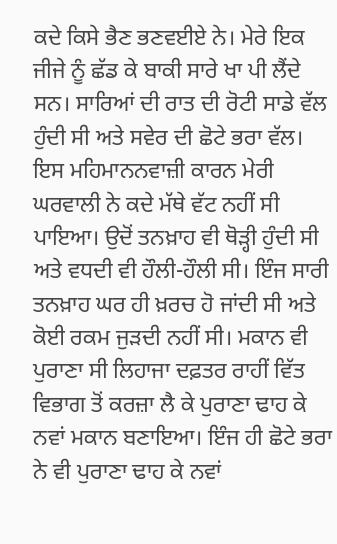ਕਦੇ ਕਿਸੇ ਭੈਣ ਭਣਵਈਏ ਨੇ। ਮੇਰੇ ਇਕ ਜੀਜੇ ਨੂੰ ਛੱਡ ਕੇ ਬਾਕੀ ਸਾਰੇ ਖਾ ਪੀ ਲੈਂਦੇ ਸਨ। ਸਾਰਿਆਂ ਦੀ ਰਾਤ ਦੀ ਰੋਟੀ ਸਾਡੇ ਵੱਲ ਹੁੰਦੀ ਸੀ ਅਤੇ ਸਵੇਰ ਦੀ ਛੋਟੇ ਭਰਾ ਵੱਲ। ਇਸ ਮਹਿਮਾਨਨਵਾਜ਼ੀ ਕਾਰਨ ਮੇਰੀ ਘਰਵਾਲੀ ਨੇ ਕਦੇ ਮੱਥੇ ਵੱਟ ਨਹੀਂ ਸੀ ਪਾਇਆ। ਉਦੋਂ ਤਨਖ਼ਾਹ ਵੀ ਥੋੜ੍ਹੀ ਹੁੰਦੀ ਸੀ ਅਤੇ ਵਧਦੀ ਵੀ ਹੌਲੀ-ਹੌਲੀ ਸੀ। ਇੰਜ ਸਾਰੀ ਤਨਖ਼ਾਹ ਘਰ ਹੀ ਖ਼ਰਚ ਹੋ ਜਾਂਦੀ ਸੀ ਅਤੇ ਕੋਈ ਰਕਮ ਜੁੜਦੀ ਨਹੀਂ ਸੀ। ਮਕਾਨ ਵੀ ਪੁਰਾਣਾ ਸੀ ਲਿਹਾਜਾ ਦਫ਼ਤਰ ਰਾਹੀਂ ਵਿੱਤ ਵਿਭਾਗ ਤੋਂ ਕਰਜ਼ਾ ਲੈ ਕੇ ਪੁਰਾਣਾ ਢਾਹ ਕੇ ਨਵਾਂ ਮਕਾਨ ਬਣਾਇਆ। ਇੰਜ ਹੀ ਛੋਟੇ ਭਰਾ ਨੇ ਵੀ ਪੁਰਾਣਾ ਢਾਹ ਕੇ ਨਵਾਂ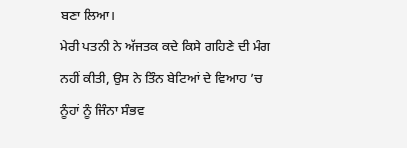ਬਣਾ ਲਿਆ।
ਮੇਰੀ ਪਤਨੀ ਨੇ ਅੱਜਤਕ ਕਦੇ ਕਿਸੇ ਗਹਿਣੇ ਦੀ ਮੰਗ ਨਹੀਂ ਕੀਤੀ, ਉਸ ਨੇ ਤਿੰਨ ਬੇਟਿਆਂ ਦੇ ਵਿਆਹ ’ਚ ਨੂੰਹਾਂ ਨੂੰ ਜਿੰਨਾ ਸੰਭਵ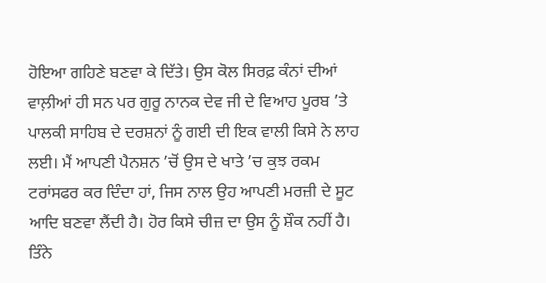ਹੋਇਆ ਗਹਿਣੇ ਬਣਵਾ ਕੇ ਦਿੱਤੇ। ਉਸ ਕੋਲ ਸਿਰਫ਼ ਕੰਨਾਂ ਦੀਆਂ ਵਾਲ਼ੀਆਂ ਹੀ ਸਨ ਪਰ ਗੁਰੂ ਨਾਨਕ ਦੇਵ ਜੀ ਦੇ ਵਿਆਹ ਪੂਰਬ ’ਤੇ ਪਾਲਕੀ ਸਾਹਿਬ ਦੇ ਦਰਸ਼ਨਾਂ ਨੂੰ ਗਈ ਦੀ ਇਕ ਵਾਲੀ ਕਿਸੇ ਨੇ ਲਾਹ ਲਈ। ਮੈਂ ਆਪਣੀ ਪੈਨਸ਼ਨ ’ਚੋਂ ਉਸ ਦੇ ਖਾਤੇ ’ਚ ਕੁਝ ਰਕਮ ਟਰਾਂਸਫਰ ਕਰ ਦਿੰਦਾ ਹਾਂ, ਜਿਸ ਨਾਲ ਉਹ ਆਪਣੀ ਮਰਜ਼ੀ ਦੇ ਸੂਟ ਆਦਿ ਬਣਵਾ ਲੈਂਦੀ ਹੈ। ਹੋਰ ਕਿਸੇ ਚੀਜ਼ ਦਾ ਉਸ ਨੂੰ ਸ਼ੌਕ ਨਹੀਂ ਹੈ।
ਤਿੰਨੇ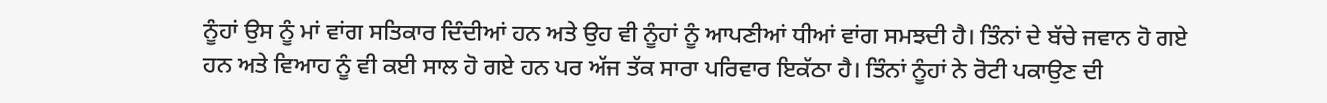ਨੂੰਹਾਂ ਉਸ ਨੂੰ ਮਾਂ ਵਾਂਗ ਸਤਿਕਾਰ ਦਿੰਦੀਆਂ ਹਨ ਅਤੇ ਉਹ ਵੀ ਨੂੰਹਾਂ ਨੂੰ ਆਪਣੀਆਂ ਧੀਆਂ ਵਾਂਗ ਸਮਝਦੀ ਹੈ। ਤਿੰਨਾਂ ਦੇ ਬੱਚੇ ਜਵਾਨ ਹੋ ਗਏ ਹਨ ਅਤੇ ਵਿਆਹ ਨੂੰ ਵੀ ਕਈ ਸਾਲ ਹੋ ਗਏ ਹਨ ਪਰ ਅੱਜ ਤੱਕ ਸਾਰਾ ਪਰਿਵਾਰ ਇਕੱਠਾ ਹੈ। ਤਿੰਨਾਂ ਨੂੰਹਾਂ ਨੇ ਰੋਟੀ ਪਕਾਉਣ ਦੀ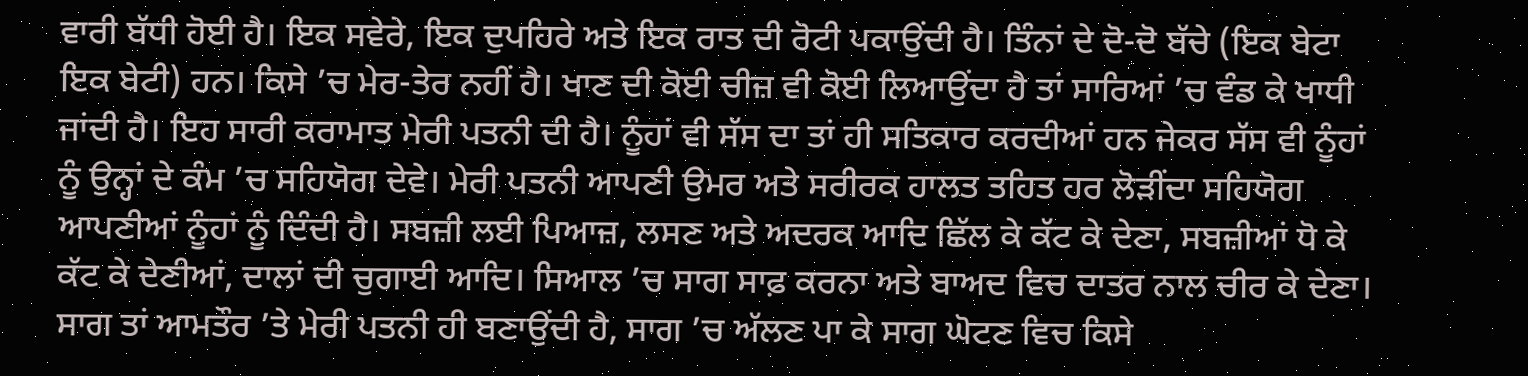ਵਾਰੀ ਬੱਧੀ ਹੋਈ ਹੈ। ਇਕ ਸਵੇਰੇ, ਇਕ ਦੁਪਹਿਰੇ ਅਤੇ ਇਕ ਰਾਤ ਦੀ ਰੋਟੀ ਪਕਾਉਂਦੀ ਹੈ। ਤਿੰਨਾਂ ਦੇ ਦੋ-ਦੋ ਬੱਚੇ (ਇਕ ਬੇਟਾ ਇਕ ਬੇਟੀ) ਹਨ। ਕਿਸੇ ’ਚ ਮੇਰ-ਤੇਰ ਨਹੀਂ ਹੈ। ਖਾਣ ਦੀ ਕੋਈ ਚੀਜ਼ ਵੀ ਕੋਈ ਲਿਆਉਂਦਾ ਹੈ ਤਾਂ ਸਾਰਿਆਂ ’ਚ ਵੰਡ ਕੇ ਖਾਧੀ ਜਾਂਦੀ ਹੈ। ਇਹ ਸਾਰੀ ਕਰਾਮਾਤ ਮੇਰੀ ਪਤਨੀ ਦੀ ਹੈ। ਨੂੰਹਾਂ ਵੀ ਸੱਸ ਦਾ ਤਾਂ ਹੀ ਸਤਿਕਾਰ ਕਰਦੀਆਂ ਹਨ ਜੇਕਰ ਸੱਸ ਵੀ ਨੂੰਹਾਂ ਨੂੰ ਉਨ੍ਹਾਂ ਦੇ ਕੰਮ ’ਚ ਸਹਿਯੋਗ ਦੇਵੇ। ਮੇਰੀ ਪਤਨੀ ਆਪਣੀ ਉਮਰ ਅਤੇ ਸਰੀਰਕ ਹਾਲਤ ਤਹਿਤ ਹਰ ਲੋੜੀਂਦਾ ਸਹਿਯੋਗ ਆਪਣੀਆਂ ਨੂੰਹਾਂ ਨੂੰ ਦਿੰਦੀ ਹੈ। ਸਬਜ਼ੀ ਲਈ ਪਿਆਜ਼, ਲਸਣ ਅਤੇ ਅਦਰਕ ਆਦਿ ਛਿੱਲ ਕੇ ਕੱਟ ਕੇ ਦੇਣਾ, ਸਬਜ਼ੀਆਂ ਧੋ ਕੇ ਕੱਟ ਕੇ ਦੇਣੀਆਂ, ਦਾਲਾਂ ਦੀ ਚੁਗਾਈ ਆਦਿ। ਸਿਆਲ ’ਚ ਸਾਗ ਸਾਫ਼ ਕਰਨਾ ਅਤੇ ਬਾਅਦ ਵਿਚ ਦਾਤਰ ਨਾਲ ਚੀਰ ਕੇ ਦੇਣਾ। ਸਾਗ ਤਾਂ ਆਮਤੌਰ ’ਤੇ ਮੇਰੀ ਪਤਨੀ ਹੀ ਬਣਾਉਂਦੀ ਹੈ, ਸਾਗ ’ਚ ਅੱਲਣ ਪਾ ਕੇ ਸਾਗ ਘੋਟਣ ਵਿਚ ਕਿਸੇ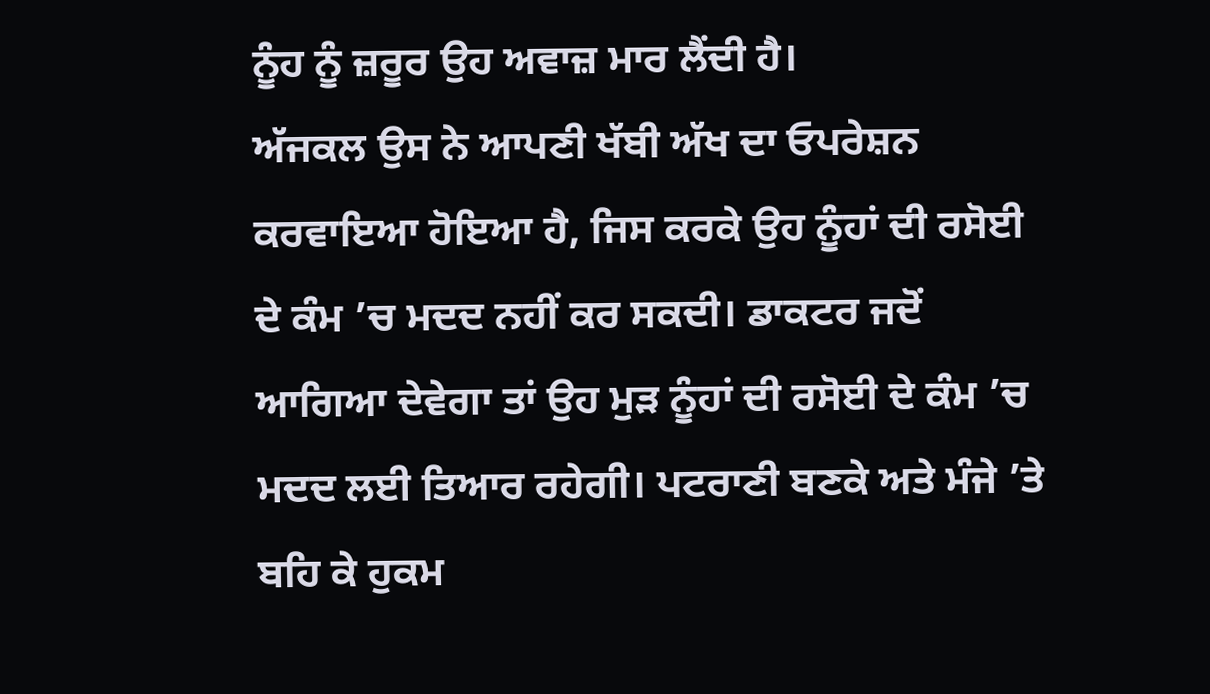ਨੂੰਹ ਨੂੰ ਜ਼ਰੂਰ ਉਹ ਅਵਾਜ਼ ਮਾਰ ਲੈਂਦੀ ਹੈ।
ਅੱਜਕਲ ਉਸ ਨੇ ਆਪਣੀ ਖੱਬੀ ਅੱਖ ਦਾ ਓਪਰੇਸ਼ਨ ਕਰਵਾਇਆ ਹੋਇਆ ਹੈ, ਜਿਸ ਕਰਕੇ ਉਹ ਨੂੰਹਾਂ ਦੀ ਰਸੋਈ ਦੇ ਕੰਮ ’ਚ ਮਦਦ ਨਹੀਂ ਕਰ ਸਕਦੀ। ਡਾਕਟਰ ਜਦੋਂ ਆਗਿਆ ਦੇਵੇਗਾ ਤਾਂ ਉਹ ਮੁੜ ਨੂੰਹਾਂ ਦੀ ਰਸੋਈ ਦੇ ਕੰਮ ’ਚ ਮਦਦ ਲਈ ਤਿਆਰ ਰਹੇਗੀ। ਪਟਰਾਣੀ ਬਣਕੇ ਅਤੇ ਮੰਜੇ ’ਤੇ ਬਹਿ ਕੇ ਹੁਕਮ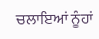ਚਲਾਇਆਂ ਨੂੰਹਾਂ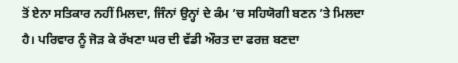ਤੋਂ ਏਨਾ ਸਤਿਕਾਰ ਨਹੀਂ ਮਿਲਦਾ, ਜਿੰਨਾਂ ਉਨ੍ਹਾਂ ਦੇ ਕੰਮ ’ਚ ਸਹਿਯੋਗੀ ਬਣਨ ’ਤੇ ਮਿਲਦਾ ਹੈ। ਪਰਿਵਾਰ ਨੂੰ ਜੋੜ ਕੇ ਰੱਖਣਾ ਘਰ ਦੀ ਵੱਡੀ ਔਰਤ ਦਾ ਫਰਜ਼ ਬਣਦਾ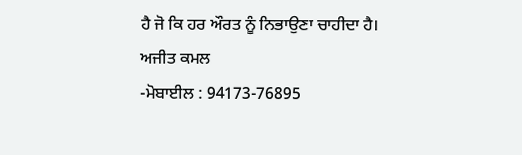ਹੈ ਜੋ ਕਿ ਹਰ ਔਰਤ ਨੂੰ ਨਿਭਾਉਣਾ ਚਾਹੀਦਾ ਹੈ।
ਅਜੀਤ ਕਮਲ
-ਮੋਬਾਈਲ : 94173-76895